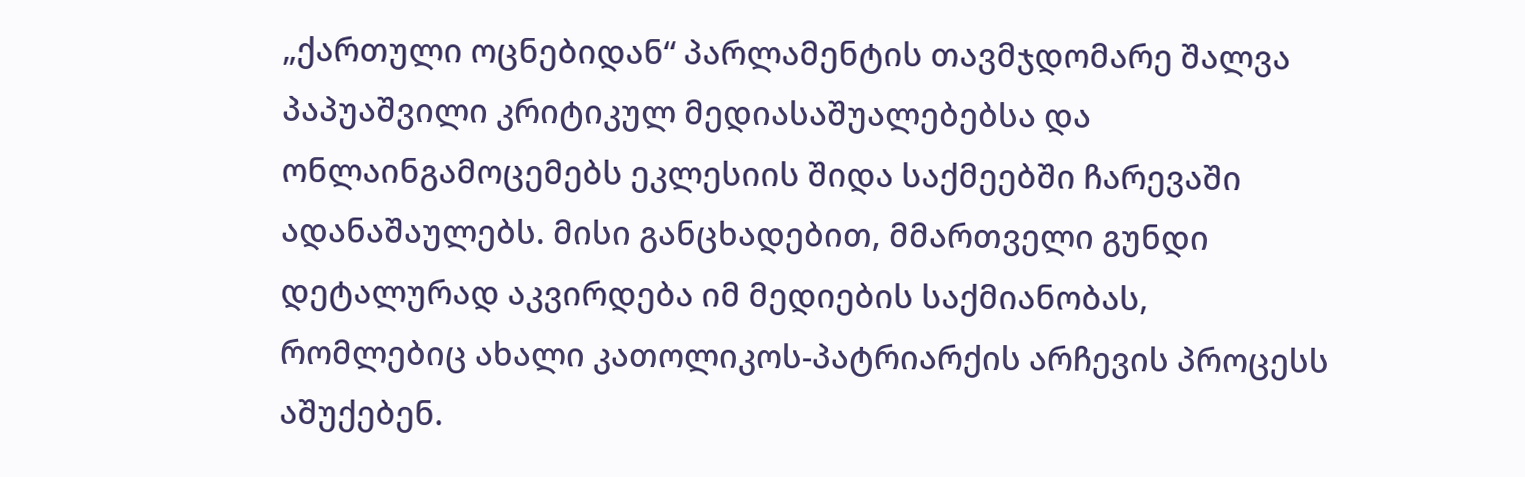„ქართული ოცნებიდან“ პარლამენტის თავმჯდომარე შალვა პაპუაშვილი კრიტიკულ მედიასაშუალებებსა და ონლაინგამოცემებს ეკლესიის შიდა საქმეებში ჩარევაში ადანაშაულებს. მისი განცხადებით, მმართველი გუნდი დეტალურად აკვირდება იმ მედიების საქმიანობას, რომლებიც ახალი კათოლიკოს-პატრიარქის არჩევის პროცესს აშუქებენ.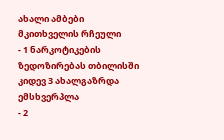ახალი ამბები
მკითხველის რჩეული
- 1 ნარკოტიკების ზედოზირებას თბილისში კიდევ 3 ახალგაზრდა ემსხვერპლა
- 2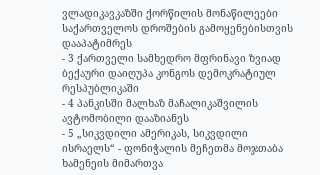ვლადიკავკაზში ქორწილის მონაწილეები საქართველოს დროშების გამოყენებისთვის დააპატიმრეს
- 3 ქართველი სამხედრო მფრინავი ზვიად ბექაური დაიღუპა კონგოს დემოკრატიულ რესპუბლიკაში
- 4 პანკისში მალხაზ მაჩალიკაშვილის ავტომობილი დააზიანეს
- 5 „სიკვდილი ამერიკას, სიკვდილი ისრაელს“ - ფონიჭალის მეჩეთმა მოჯთაბა ხამენეის მიმართვა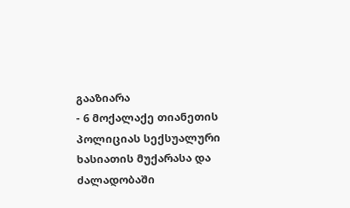გააზიარა
- 6 მოქალაქე თიანეთის პოლიციას სექსუალური ხასიათის მუქარასა და ძალადობაში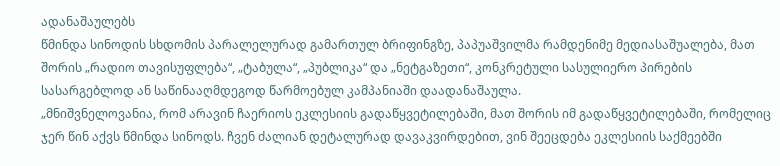ადანაშაულებს
წმინდა სინოდის სხდომის პარალელურად გამართულ ბრიფინგზე, პაპუაშვილმა რამდენიმე მედიასაშუალება, მათ შორის „რადიო თავისუფლება“, „ტაბულა“, „პუბლიკა“ და „ნეტგაზეთი“, კონკრეტული სასულიერო პირების სასარგებლოდ ან საწინააღმდეგოდ წარმოებულ კამპანიაში დაადანაშაულა.
„მნიშვნელოვანია, რომ არავინ ჩაერიოს ეკლესიის გადაწყვეტილებაში, მათ შორის იმ გადაწყვეტილებაში, რომელიც ჯერ წინ აქვს წმინდა სინოდს. ჩვენ ძალიან დეტალურად დავაკვირდებით, ვინ შეეცდება ეკლესიის საქმეებში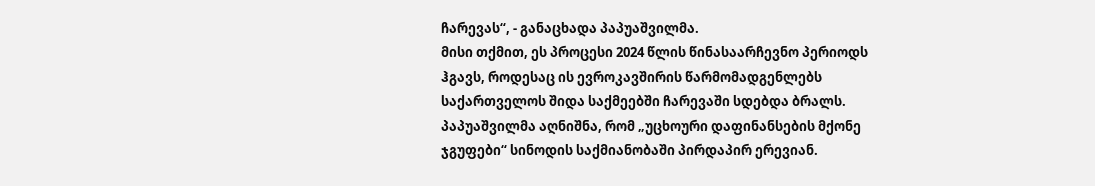ჩარევას“, - განაცხადა პაპუაშვილმა.
მისი თქმით, ეს პროცესი 2024 წლის წინასაარჩევნო პერიოდს ჰგავს, როდესაც ის ევროკავშირის წარმომადგენლებს საქართველოს შიდა საქმეებში ჩარევაში სდებდა ბრალს. პაპუაშვილმა აღნიშნა, რომ „უცხოური დაფინანსების მქონე ჯგუფები“ სინოდის საქმიანობაში პირდაპირ ერევიან.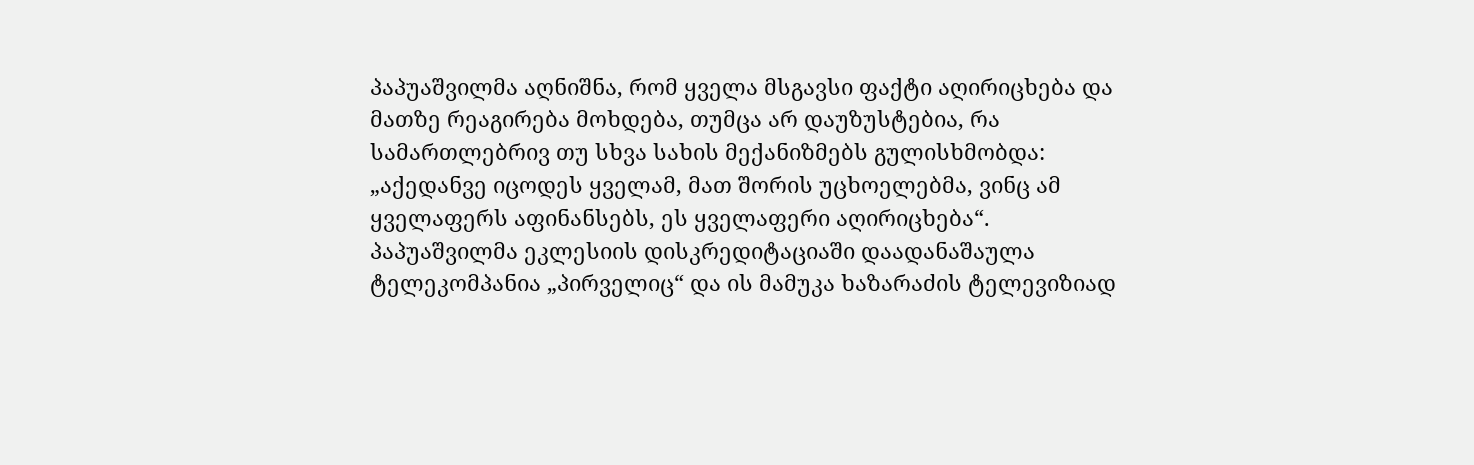პაპუაშვილმა აღნიშნა, რომ ყველა მსგავსი ფაქტი აღირიცხება და მათზე რეაგირება მოხდება, თუმცა არ დაუზუსტებია, რა სამართლებრივ თუ სხვა სახის მექანიზმებს გულისხმობდა:
„აქედანვე იცოდეს ყველამ, მათ შორის უცხოელებმა, ვინც ამ ყველაფერს აფინანსებს, ეს ყველაფერი აღირიცხება“.
პაპუაშვილმა ეკლესიის დისკრედიტაციაში დაადანაშაულა ტელეკომპანია „პირველიც“ და ის მამუკა ხაზარაძის ტელევიზიად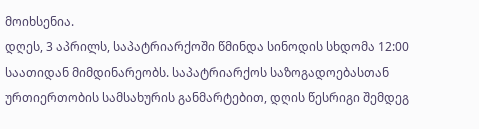მოიხსენია.
დღეს, 3 აპრილს, საპატრიარქოში წმინდა სინოდის სხდომა 12:00 საათიდან მიმდინარეობს. საპატრიარქოს საზოგადოებასთან ურთიერთობის სამსახურის განმარტებით, დღის წესრიგი შემდეგ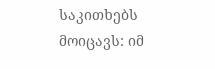საკითხებს მოიცავს: იმ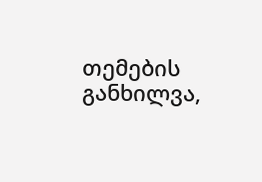თემების განხილვა,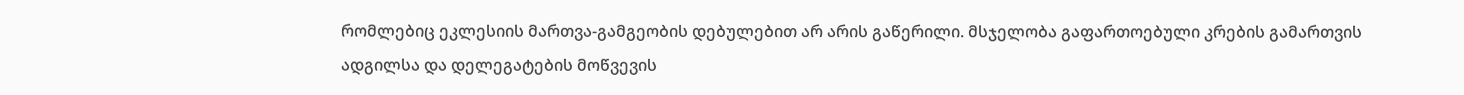რომლებიც ეკლესიის მართვა-გამგეობის დებულებით არ არის გაწერილი. მსჯელობა გაფართოებული კრების გამართვის ადგილსა და დელეგატების მოწვევის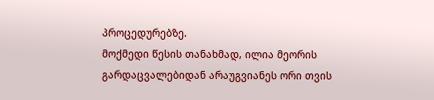პროცედურებზე.
მოქმედი წესის თანახმად, ილია მეორის გარდაცვალებიდან არაუგვიანეს ორი თვის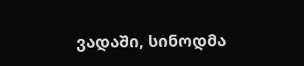ვადაში, სინოდმა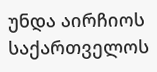უნდა აირჩიოს საქართველოს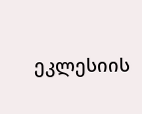ეკლესიის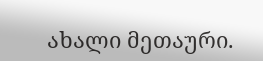ახალი მეთაური.